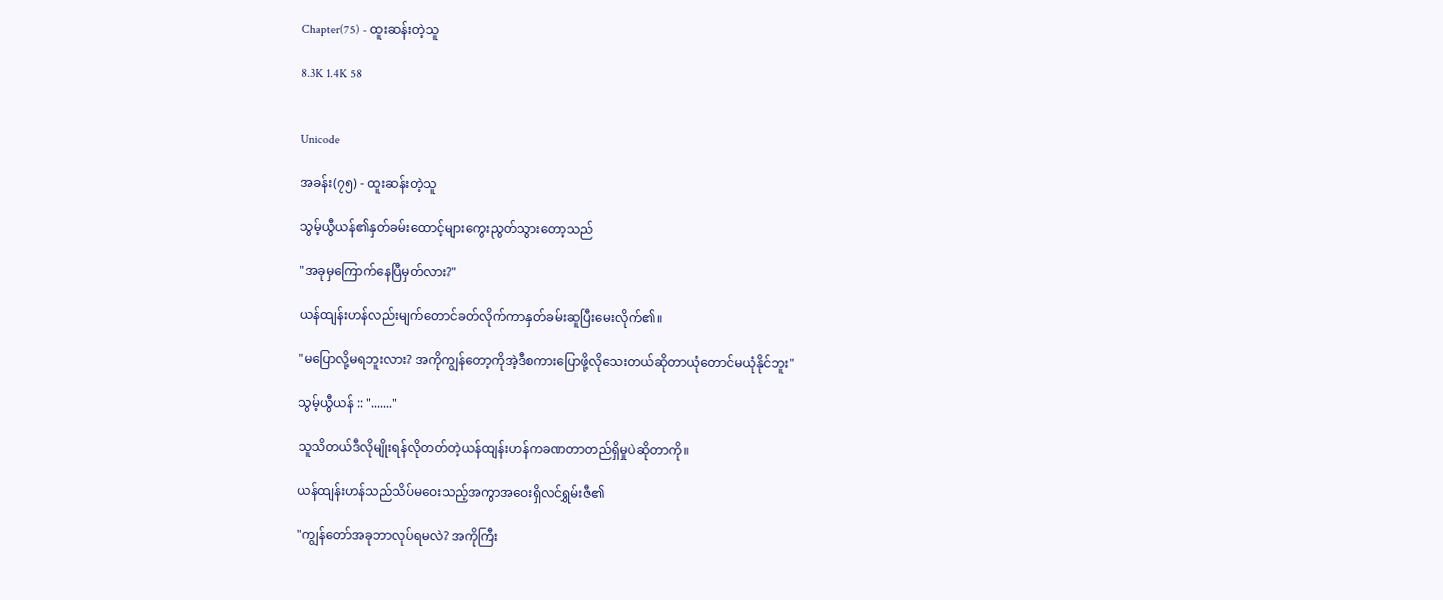Chapter(75) - ထူးဆန်းတဲ့သူ

8.3K 1.4K 58


Unicode

အခန်း(၇၅) - ထူးဆန်းတဲ့သူ

သွမ့်ယွီယန်၏နှတ်ခမ်းထောင့်များကွေးညွတ်သွားတော့သည်

"အခုမှကြောက်နေပြီမှတ်လား?"

ယန်ထျန်းဟန်လည်းမျက်တောင်ခတ်လိုက်ကာနှတ်ခမ်းဆူပြီးမေးလိုက်၏။

"မပြောလို့မရဘူးလား? အကိုကျွန်တော့ကိုအဲ့ဒီစကားပြောဖို့လိုသေးတယ်ဆိုတာယုံတောင်မယုံနိုင်ဘူး"

သွမ့်ယွီယန် :: "......."

သူသိတယ်ဒီလိုမျိုးရန်လိုတတ်တဲ့ယန်ထျန်းဟန်ကခဏတာတည်ရှိမှုပဲဆိုတာကို။

ယန်ထျန်းဟန်သည်သိပ်မဝေးသည့်အကွာအဝေးရှိလင်ရွှမ်းဇီ၏

"ကျွန်တော်အခုဘာလုပ်ရမလဲ? အကိုကြီး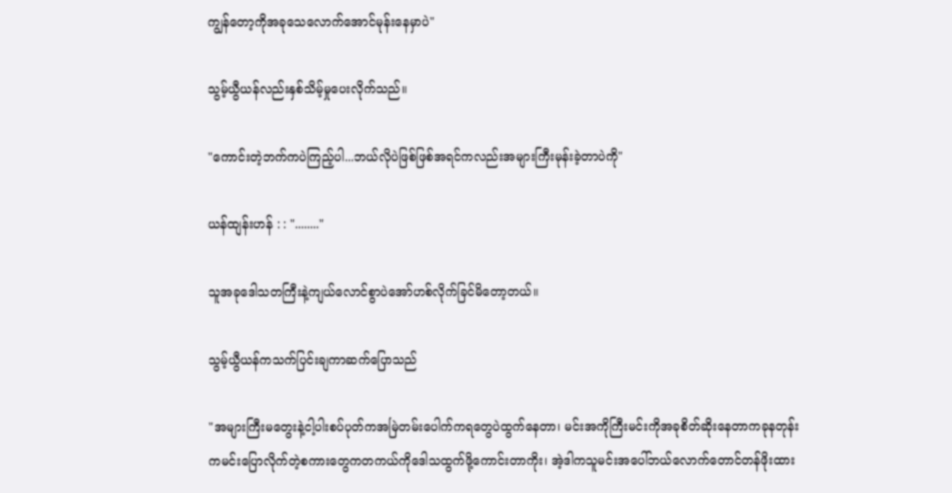ကျွန်တော့ကိုအခုသေလောက်အောင်မုန်းနေမှာပဲ"

သွမ့်ယွီယန်လည်းနှစ်သိမ့်မှုပေးလိုက်သည်။

"ကောင်းတဲ့ဘက်ကပဲကြည့်ပါ...ဘယ်လိုပဲဖြစ်ဖြစ်အရင်ကလည်းအများကြီးမုန်းခဲ့တာပဲကို"

ယန်ထျန်းဟန် : : "........"

သူအခုဒေါသတကြီးနဲ့ကျယ်လောင်စွာပဲအော်ဟစ်လိုက်ခြင်မိတော့တယ်။

သွမ့်ယွီယန်ကသက်ပြင်းချကာဆက်ပြောသည်

"အများကြီးမတွေးနဲ့ငါ့ပါးစပ်ပုတ်ကအမြဲတမ်းပေါက်ကရတွေပဲထွက်နေတာ၊ မင်းအကိုကြီးမင်းကိုအခုစိတ်ဆိုးနေတာကခုနတုန်းကမင်းပြောလိုက်တဲ့စကားတွေကတကယ်ကိုဒေါသထွက်ဖို့ကောင်းတာကိုး၊ အဲ့ဒါကသူမင်းအပေါ်ဘယ်လောက်တောင်တန်ဖိုးထား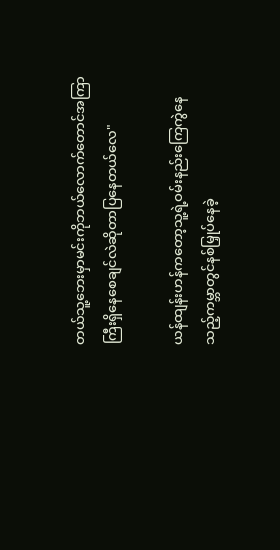တယ်သူ့ဘေးမှာမင်းကိုဘယ်လောက်တောင်အကြာကြီးရှိနေစေချင်လဲဆိုတာပြနေတယ်လေ"

ယန်ထျန်းဟန်ကတော့သူ့ရဲ့ဝမ်းနည်းကြေကွဲနေသည့်ကမ္ဘာတွင်နစ်မြှုပ်နေခဲ့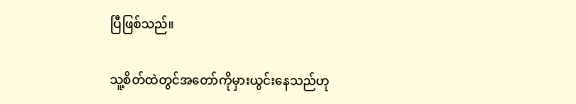ပြီဖြစ်သည်။

သူ့စိတ်ထဲတွင်အတော်ကိုမှားယွင်းနေသည်ဟု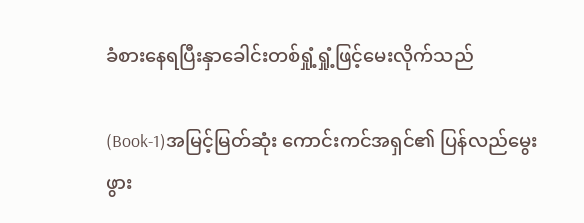ခံစားနေရပြီးနှာခေါင်းတစ်ရှုံ့ရှုံ့ဖြင့်မေးလိုက်သည်

(Book-1)အမြင့်မြတ်ဆုံး ကောင်းကင်အရှင်၏ ပြန်လည်မွေးဖွား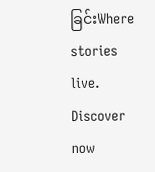ခြင်းWhere stories live. Discover now